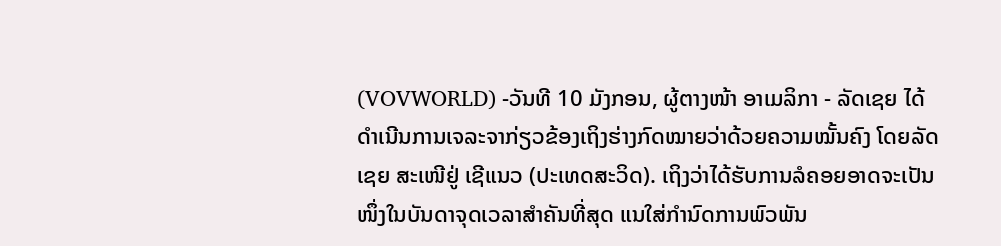(VOVWORLD) -ວັນທີ 10 ມັງກອນ, ຜູ້ຕາງໜ້າ ອາເມລິກາ - ລັດເຊຍ ໄດ້ດຳເນີນການເຈລະຈາກ່ຽວຂ້ອງເຖິງຮ່າງກົດໝາຍວ່າດ້ວຍຄວາມໝັ້ນຄົງ ໂດຍລັດເຊຍ ສະເໜີຢູ່ ເຊີແນວ (ປະເທດສະວິດ). ເຖິງວ່າໄດ້ຮັບການລໍຄອຍອາດຈະເປັນໜຶ່ງໃນບັນດາຈຸດເວລາສຳຄັນທີ່ສຸດ ແນໃສ່ກຳນົດການພົວພັນ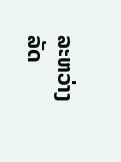ລະຫວ່າງ ລັດ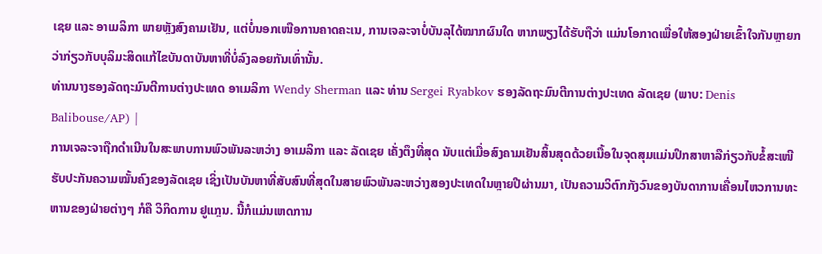ເຊຍ ແລະ ອາເມລິກາ ພາຍຫຼັງສົງຄາມເຢັນ, ແຕ່ບໍ່ນອກເໜືອການຄາດຄະເນ, ການເຈລະຈາບໍ່ບັນລຸໄດ້ໝາກຜົນໃດ ຫາກພຽງໄດ້ຮັບຖືວ່າ ແມ່ນໂອກາດເພື່ອໃຫ້ສອງຝ່າຍເຂົ້າໃຈກັນຫຼາຍກວ່າກ່ຽວກັບບຸລິມະສິດແກ້ໄຂບັນດາບັນຫາທີ່ບໍ່ລົງລອຍກັນເທົ່ານັ້ນ.
ທ່ານນາງຮອງລັດຖະມົນຕີການຕ່າງປະເທດ ອາເມລິກາ Wendy Sherman ແລະ ທ່ານ Sergei Ryabkov ຮອງລັດຖະມົນຕີການຕ່າງປະເທດ ລັດເຊຍ (ພາບ: Denis Balibouse/AP) |
ການເຈລະຈາຖືກດຳເນີນໃນສະພາບການພົວພັນລະຫວ່າງ ອາເມລິກາ ແລະ ລັດເຊຍ ເຄັ່ງຕຶງທີ່ສຸດ ນັບແຕ່ເມື່ອສົງຄາມເຢັນສິ້ນສຸດດ້ວຍເນື້ອໃນຈຸດສຸມແມ່ນປຶກສາຫາລືກ່ຽວກັບຂໍ້ສະເໜີຮັບປະກັນຄວາມໝັ້ນຄົງຂອງລັດເຊຍ ເຊິ່ງເປັນບັນຫາທີ່ສັບສົນທີ່ສຸດໃນສາຍພົວພັນລະຫວ່າງສອງປະເທດໃນຫຼາຍປີຜ່ານມາ, ເປັນຄວາມວິຕົກກັງວົນຂອງບັນດາການເຄື່ອນໄຫວການທະຫານຂອງຝ່າຍຕ່າງໆ ກໍຄື ວິກິດການ ຢູແກຼນ. ນີ້ກໍແມ່ນເຫດການ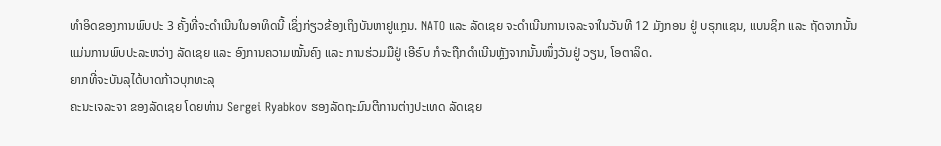ທຳອິດຂອງການພົບປະ 3 ຄັ້ງທີ່ຈະດຳເນີນໃນອາທິດນີ້ ເຊິ່ງກ່ຽວຂ້ອງເຖິງບັນຫາຢູແກຼນ. NATO ແລະ ລັດເຊຍ ຈະດຳເນີນການເຈລະຈາໃນວັນທີ 12 ມັງກອນ ຢູ່ ບຣຸກແຊນ, ແບນຊິກ ແລະ ຖັດຈາກນັ້ນແມ່ນການພົບປະລະຫວ່າງ ລັດເຊຍ ແລະ ອົງການຄວາມໝັ້ນຄົງ ແລະ ການຮ່ວມມືຢູ່ ເອີຣົບ ກໍຈະຖືກດຳເນີນຫຼັງຈາກນັ້ນໜຶ່ງວັນຢູ່ ວຽນ, ໂອຕາລິດ.
ຍາກທີ່ຈະບັນລຸໄດ້ບາດກ້າວບຸກທະລຸ
ຄະນະເຈລະຈາ ຂອງລັດເຊຍ ໂດຍທ່ານ Sergei Ryabkov ຮອງລັດຖະມົນຕີການຕ່າງປະເທດ ລັດເຊຍ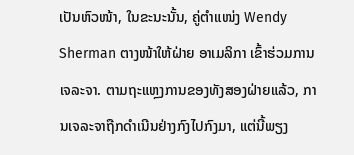ເປັນຫົວໜ້າ, ໃນຂະນະນັ້ນ, ຄູ່ຕຳແໜ່ງ Wendy Sherman ຕາງໜ້າໃຫ້ຝ່າຍ ອາເມລິກາ ເຂົ້າຮ່ວມການເຈລະຈາ. ຕາມຖະແຫຼງການຂອງທັງສອງຝ່າຍແລ້ວ, ການເຈລະຈາຖືກດຳເນີນຢ່າງກົງໄປກົງມາ, ແຕ່ນີ້ພຽງ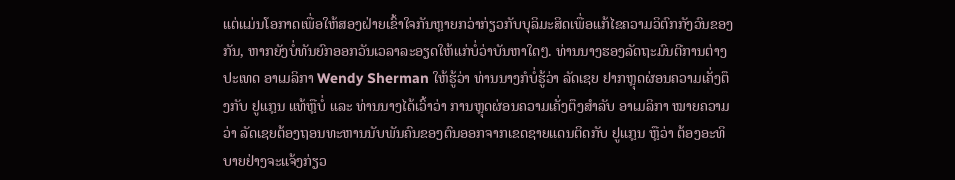ແຕ່ແມ່ນໂອກາດເພື່ອໃຫ້ສອງຝ່າຍເຂົ້າໃຈກັນຫຼາຍກວ່າກ່ຽວກັບບຸລິມະສິດເພື່ອແກ້ໄຂຄວາມວິຕົກກັງວົນຂອງກັນ, ຫາກຍັງບໍ່ທັນຍົກອອກວັນເວລາລະອຽດໃຫ້ແກ່ບໍ່ວ່າບັນຫາໃດໆ. ທ່ານນາງຮອງລັດຖະມົນຕີການຕ່າງປະເທດ ອາເມລິກາ Wendy Sherman ໃຫ້ຮູ້ວ່າ ທ່ານນາງກໍບໍ່ຮູ້ວ່າ ລັດເຊຍ ຢາກຫຼຸດຜ່ອນຄວາມເຄັ່ງຕຶງກັບ ຢູແກຼນ ແທ້ຫຼືບໍ່ ແລະ ທ່ານນາງໄດ້ເວົ້າວ່າ ການຫຼຸດຜ່ອນຄວາມເຄັ່ງຕຶງສຳລັບ ອາເມລິກາ ໝາຍຄວາມວ່າ ລັດເຊຍຕ້ອງຖອນທະຫານນັບພັນຄົນຂອງຕົນອອກຈາກເຂດຊາຍແດນຕິດກັບ ຢູແກຼນ ຫຼືວ່າ ຕ້ອງອະທິບາຍຢ່າງຈະແຈ້ງກ່ຽວ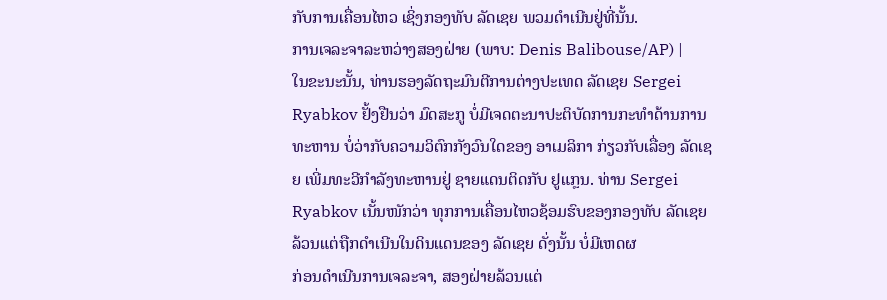ກັບການເຄື່ອນໄຫວ ເຊິ່ງກອງທັບ ລັດເຊຍ ພວມດຳເນີນຢູ່ທີ່ນັ້ນ.
ການເຈລະຈາລະຫວ່າງສອງຝ່າຍ (ພາບ: Denis Balibouse/AP) |
ໃນຂະນະນັ້ນ, ທ່ານຮອງລັດຖະມົນຕີການຕ່າງປະເທດ ລັດເຊຍ Sergei Ryabkov ຢັ້ງຢືນວ່າ ມົດສະກູ ບໍ່ມີເຈດຕະນາປະຕິບັດການກະທຳດ້ານການທະຫານ ບໍ່ວ່າກັບຄວາມວິຕົກກັງວົນໃດຂອງ ອາເມລິກາ ກ່ຽວກັບເລື່ອງ ລັດເຊຍ ເພີ່ມທະວີກຳລັງທະຫານຢູ່ ຊາຍແດນຕິດກັບ ຢູແກຼນ. ທ່ານ Sergei Ryabkov ເນັ້ນໜັກວ່າ ທຸກການເຄື່ອນໄຫວຊ້ອມຮົບຂອງກອງທັບ ລັດເຊຍ ລ້ວນແຕ່ຖືກດຳເນີນໃນດິນແດນຂອງ ລັດເຊຍ ດັ່ງນັ້ນ ບໍ່ມີເຫດຜ
ກ່ອນດຳເນີນການເຈລະຈາ, ສອງຝ່າຍລ້ວນແຕ່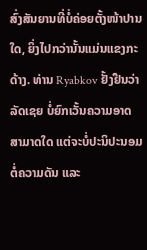ສົ່ງສັນຍານທີ່ບໍ່ຄ່ອຍຕັ້ງໜ້າປານໃດ, ຍິ່ງໄປກວ່ານັ້ນແມ່ນແຂງກະດ້າງ. ທ່ານ Ryabkov ຢັ້ງຢືນວ່າ ລັດເຊຍ ບໍ່ຍົກເວັ້ນຄວາມອາດສາມາດໃດ ແຕ່ຈະບໍ່ປະນິປະນອມຕໍ່ຄວາມດັນ ແລະ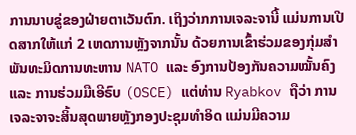ການນາບຂູ່ຂອງຝ່າຍຕາເວັນຕົກ. ເຖິງວ່າກການເຈລະຈານີ້ ແມ່ນການເປີດສາກໃຫ້ແກ່ 2 ເຫດການຫຼັງຈາກນັ້ນ ດ້ວຍການເຂົ້າຮ່ວມຂອງກຸ່ມສຳພັນທະມິດການທະຫານ NATO ແລະ ອົງການປ້ອງກັນຄວາມໝັ້ນຄົງ ແລະ ການຮ່ວມມືເອີຣົບ (OSCE) ແຕ່ທ່ານ Ryabkov ຖືວ່າ ການເຈລະຈາຈະສິ້ນສຸດພາຍຫຼັງກອງປະຊຸມທຳອິດ ແມ່ນມີຄວາມ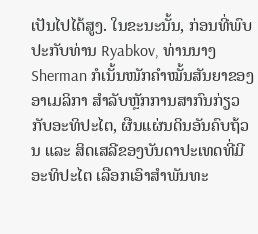ເປັນໄປໄດ້ສູງ. ໃນຂະນະນັ້ນ, ກ່ອນທີ່ພົບປະກັບທ່ານ Ryabkov, ທ່ານນາງ Sherman ກໍເນັ້ນໜັກຄຳໝັ້ນສັນຍາຂອງ ອາເມລິກາ ສໍາລັບຫຼັກການສາກົນກ່ຽວກັບອະທິປະໄຕ, ຜືນແຜ່ນດິນອັນຄົບຖ້ວນ ແລະ ສິດເສລີຂອງບັນດາປະເທດທີ່ມີອະທິປະໄຕ ເລືອກເອົາສຳພັນທະ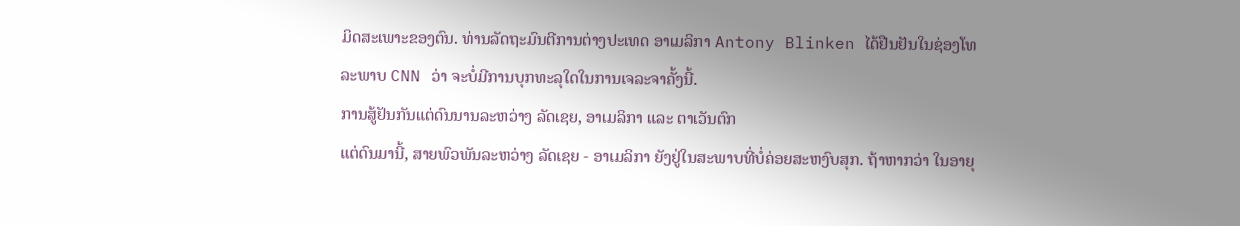ມິດສະເພາະຂອງຕົນ. ທ່ານລັດຖະມົນຕີການຕ່າງປະເທດ ອາເມລິກາ Antony Blinken ໄດ້ຢືນຢັນໃນຊ່ອງໂທລະພາບ CNN ວ່າ ຈະບໍ່ມີການບຸກທະລຸໃດໃນການເຈລະຈາຄັ້ງນີ້.
ການສູ້ຢັນກັນແຕ່ດົນນານລະຫວ່າງ ລັດເຊຍ, ອາເມລິກາ ແລະ ຕາເວັນຕົກ
ແຕ່ດົນມານີ້, ສາຍພົວພັນລະຫວ່າງ ລັດເຊຍ - ອາເມລິກາ ຍັງຢູ່ໃນສະພາບທີ່ບໍ່ຄ່ອຍສະຫງົບສຸກ. ຖ້າຫາກວ່າ ໃນອາຍຸ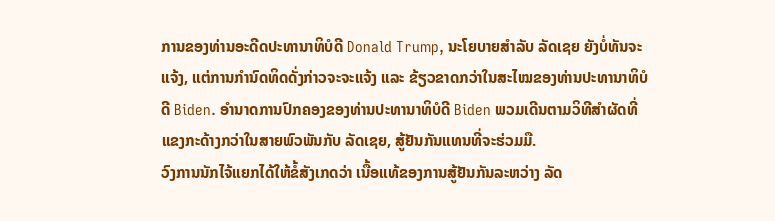ການຂອງທ່ານອະດີດປະທານາທິບໍດີ Donald Trump, ນະໂຍບາຍສຳລັບ ລັດເຊຍ ຍັງບໍ່ທັນຈະແຈ້ງ, ແຕ່ການກຳນົດທິດດັ່ງກ່າວຈະຈະແຈ້ງ ແລະ ຂ້ຽວຂາດກວ່າໃນສະໄໝຂອງທ່ານປະທານາທິບໍດີ Biden. ອຳນາດການປົກຄອງຂອງທ່ານປະທານາທິບໍດີ Biden ພວມເດີນຕາມວິທີສຳຜັດທີ່ແຂງກະດ້າງກວ່າໃນສາຍພົວພັນກັບ ລັດເຊຍ, ສູ້ຢັນກັນແທນທີ່ຈະຮ່ວມມື.
ວົງການນັກໄຈ້ແຍກໄດ້ໃຫ້ຂໍ້ສັງເກດວ່າ ເນື້ອແທ້ຂອງການສູ້ຢັນກັນລະຫວ່າງ ລັດ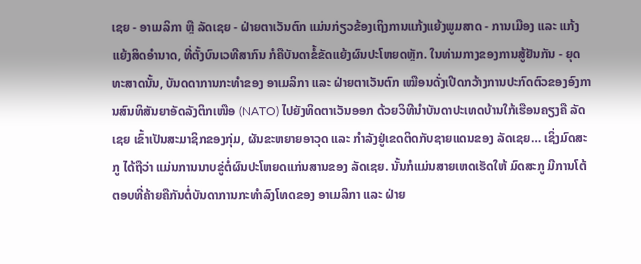ເຊຍ - ອາເມລິກາ ຫຼື ລັດເຊຍ - ຝ່າຍຕາເວັນຕົກ ແມ່ນກ່ຽວຂ້ອງເຖິງການແກ້ງແຍ້ງພູມສາດ - ການເມືອງ ແລະ ແກ້ງແຍ້ງສິດອຳນາດ, ທີ່ຕັ້ງບົນເວທີສາກົນ ກໍຄືບັນດາຂໍ້ຂັດແຍ້ງຜົນປະໂຫຍດຫຼັກ. ໃນທ່າມກາງຂອງການສູ້ຢັນກັນ - ຍຸດທະສາດນັ້ນ, ບັນດດາການກະທຳຂອງ ອາເມລິກາ ແລະ ຝ່າຍຕາເວັນຕົກ ເໝືອນດັ່ງເປີດກວ້າງການປະກົດຕົວຂອງອົງການສົນທິສັນຍາອັດລັງຕິກເໜືອ (NATO) ໄປຍັງທິດຕາເວັນອອກ ດ້ວຍວິທີນຳບັນດາປະເທດບ້ານໃກ້ເຮືອນຄຽງຄື ລັດເຊຍ ເຂົ້າເປັນສະມາຊິກຂອງກຸ່ມ, ຜັນຂະຫຍາຍອາວຸດ ແລະ ກຳລັງຢູ່ເຂດຕິດກັບຊາຍແດນຂອງ ລັດເຊຍ… ເຊິ່ງມົດສະກູ ໄດ້ຖືວ່າ ແມ່ນການນາບຂູ່ຕໍ່ຜົນປະໂຫຍດແກ່ນສານຂອງ ລັດເຊຍ. ນັ້ນກໍແມ່ນສາຍເຫດເຮັດໃຫ້ ມົດສະກູ ມີການໂຕ້ຕອບທີ່ຄ້າຍຄືກັນຕໍ່ບັນດາການກະທຳລົງໂທດຂອງ ອາເມລິກາ ແລະ ຝ່າຍ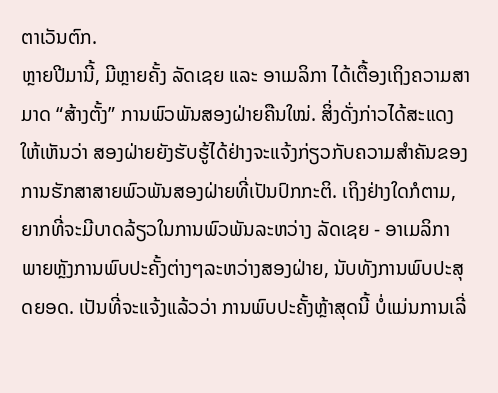ຕາເວັນຕົກ.
ຫຼາຍປີມານີ້, ມີຫຼາຍຄັ້ງ ລັດເຊຍ ແລະ ອາເມລິກາ ໄດ້ເຕື້ອງເຖິງຄວາມສາມາດ “ສ້າງຕັ້ງ” ການພົວພັນສອງຝ່າຍຄືນໃໝ່. ສິ່ງດັ່ງກ່າວໄດ້ສະແດງໃຫ້ເຫັນວ່າ ສອງຝ່າຍຍັງຮັບຮູ້ໄດ້ຢ່າງຈະແຈ້ງກ່ຽວກັບຄວາມສຳຄັນຂອງການຮັກສາສາຍພົວພັນສອງຝ່າຍທີ່ເປັນປົກກະຕິ. ເຖິງຢ່າງໃດກໍຕາມ, ຍາກທີ່ຈະມີບາດລ້ຽວໃນການພົວພັນລະຫວ່າງ ລັດເຊຍ - ອາເມລິກາ ພາຍຫຼັງການພົບປະຄັ້ງຕ່າງໆລະຫວ່າງສອງຝ່າຍ, ນັບທັງການພົບປະສຸດຍອດ. ເປັນທີ່ຈະແຈ້ງແລ້ວວ່າ ການພົບປະຄັ້ງຫຼ້າສຸດນີ້ ບໍ່ແມ່ນການເລີ່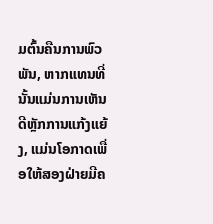ມຕົ້ນຄືນການພົວພັນ, ຫາກແທນທີ່ນັ້ນແມ່ນການເຫັນດີຫຼັກການແກ້ງແຍ້ງ, ແມ່ນໂອກາດເພື່ອໃຫ້ສອງຝ່າຍມີຄ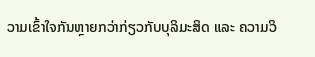ວາມເຂົ້າໃຈກັນຫຼາຍກວ່າກ່ຽວກັບບຸລິມະສິດ ແລະ ຄວາມວິ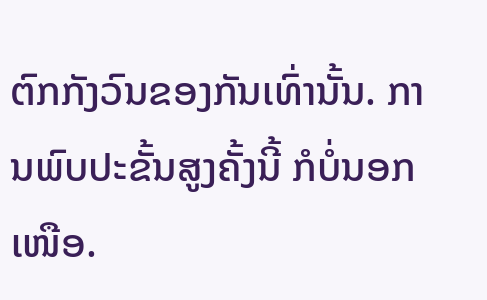ຕົກກັງວົນຂອງກັນເທົ່ານັ້ນ. ການພົບປະຂັ້ນສູງຄັ້ງນີ້ ກໍບໍ່ນອກເໜືອ.